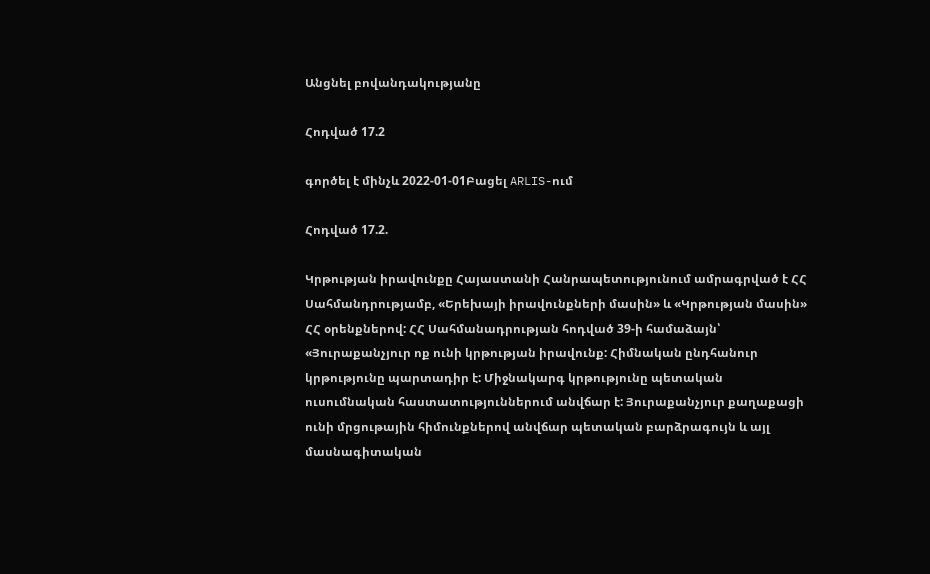Անցնել բովանդակությանը

Հոդված 17.2

գործել է մինչև 2022-01-01Բացել ARLIS-ում

Հոդված 17.2.

Կրթության իրավունքը Հայաստանի Հանրապետությունում ամրագրված է ՀՀ Սահմանդրությամբ, «Երեխայի իրավունքների մասին» և «Կրթության մասին» ՀՀ օրենքներով: ՀՀ Սահմանադրության հոդված 39-ի համաձայն՝ «Յուրաքանչյուր ոք ունի կրթության իրավունք: Հիմնական ընդհանուր կրթությունը պարտադիր է: Միջնակարգ կրթությունը պետական ուսումնական հաստատություններում անվճար է: Յուրաքանչյուր քաղաքացի ունի մրցութային հիմունքներով անվճար պետական բարձրագույն և այլ մասնագիտական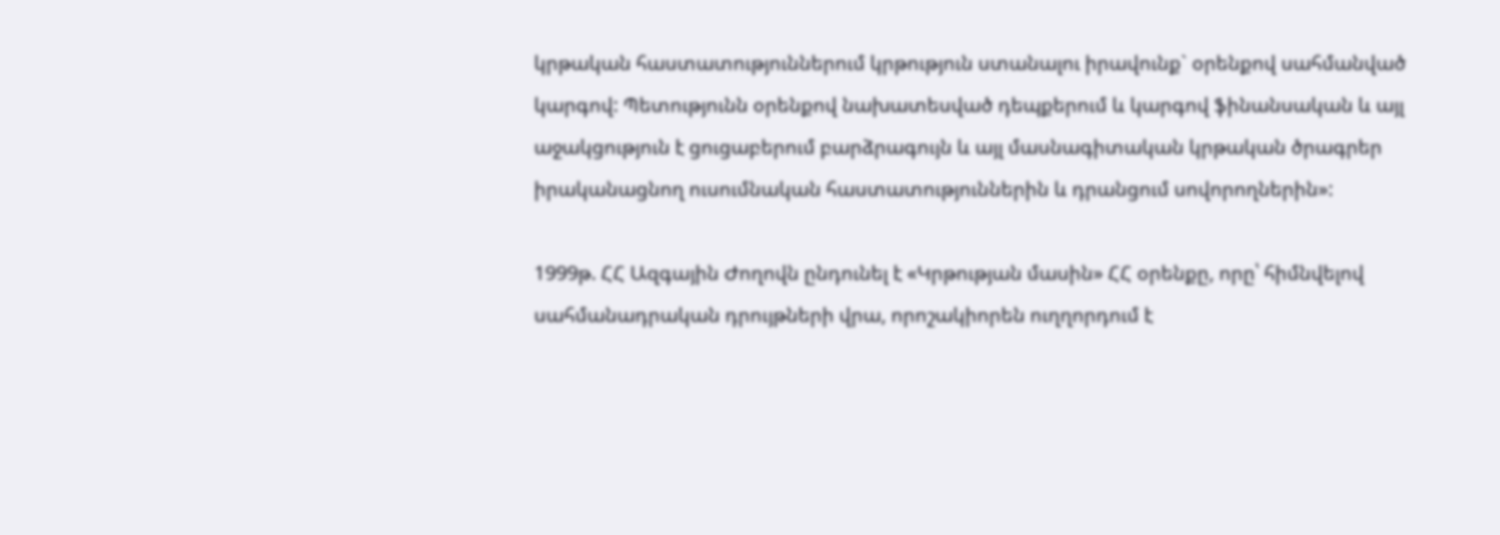կրթական հաստատություններում կրթություն ստանալու իրավունք` օրենքով սահմանված կարգով: Պետությունն օրենքով նախատեսված դեպքերում և կարգով ֆինանսական և այլ աջակցություն է ցուցաբերում բարձրագույն և այլ մասնագիտական կրթական ծրագրեր իրականացնող ուսումնական հաստատություններին և դրանցում սովորողներին»:

1999թ. ՀՀ Ազգային Ժողովն ընդունել է «Կրթության մասին» ՀՀ օրենքը, որը՝ հիմնվելով սահմանադրական դրույթների վրա, որոշակիորեն ուղղորդում է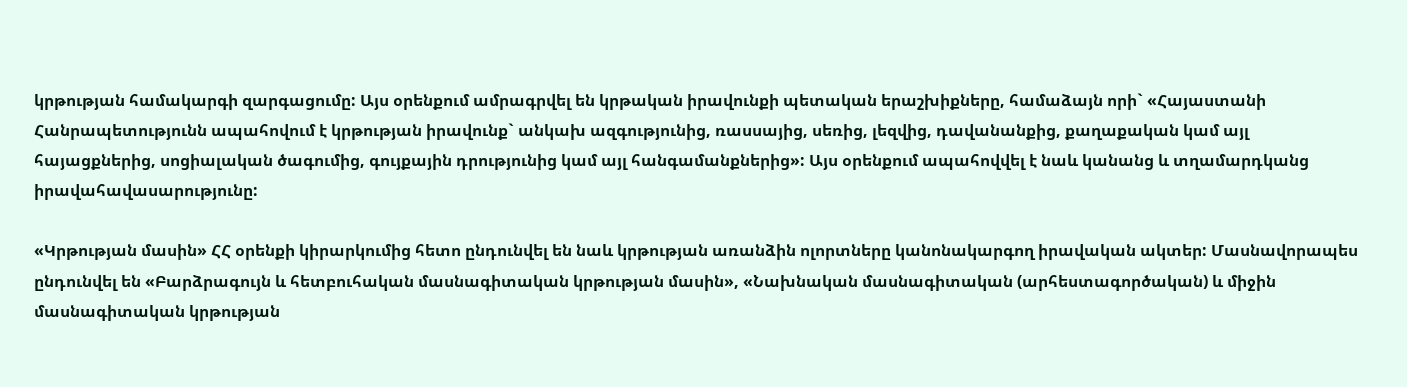կրթության համակարգի զարգացումը: Այս օրենքում ամրագրվել են կրթական իրավունքի պետական երաշխիքները, համաձայն որի` «Հայաստանի Հանրապետությունն ապահովում է կրթության իրավունք` անկախ ազգությունից, ռասսայից, սեռից, լեզվից, դավանանքից, քաղաքական կամ այլ հայացքներից, սոցիալական ծագումից, գույքային դրությունից կամ այլ հանգամանքներից»: Այս օրենքում ապահովվել է նաև կանանց և տղամարդկանց իրավահավասարությունը:

«Կրթության մասին» ՀՀ օրենքի կիրարկումից հետո ընդունվել են նաև կրթության առանձին ոլորտները կանոնակարգող իրավական ակտեր: Մասնավորապես ընդունվել են «Բարձրագույն և հետբուհական մասնագիտական կրթության մասին», «Նախնական մասնագիտական (արհեստագործական) և միջին մասնագիտական կրթության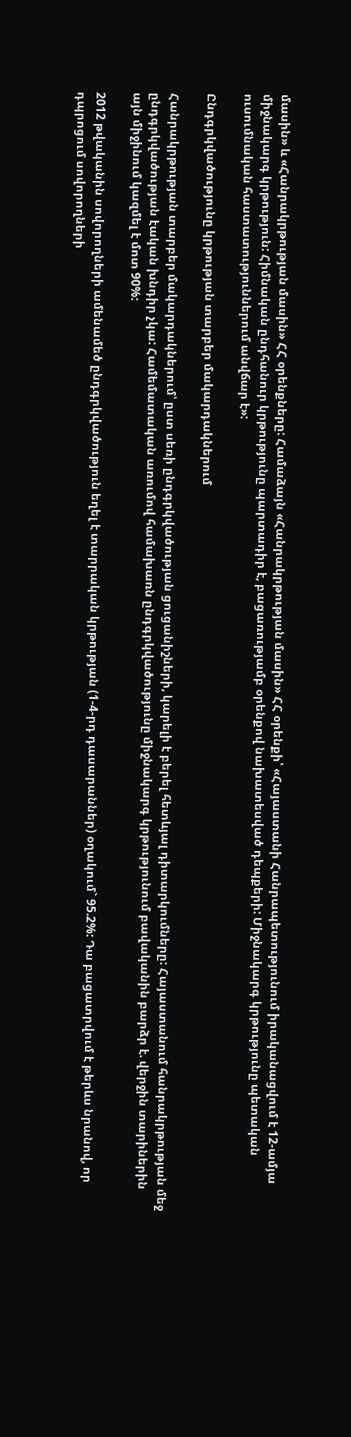մասին» և «Հանրակրթության մասին» ՀՀ օրենքները: Համաձայն «Հանրակրթության մասին» ՀՀ օրենքի՝ «Հայաստանի Հանրապետությունում իրականացվում է 12-ամյա միջնակարգ կրթություն: Հիմնական ընդհանուր կրթությունը պարտադիր է, բացառությամբ օրենքով նախատեսված դեպքերի: Միջնակարգ կրթությունը պետական ուսումնական հաստատություններում անվճար է»:

Ընդգրկվածությունը կրթության տարբեր մակարդակներում

Հանրակրթության տարբեր մակարդակներում՝ ըստ սեռի ընդգրկվածության ցուցանիշների, կարելի է բերել հետևյալ դիտարկումները: Հայաստանում հանրակրթության մեջ ընդգրկվածության էական խնդիր չկա: Համեմատական առումով համախառն ընդգրկվածությունը միջնակարգ կրթությունում բավականին բարձր է. վերջին տարիներին այն միջինում կազմել է մոտ 90%:

2012 թվականին սովորողների ամենամեծ ընդգրկվածություն եղել է տարրական կրթության (1-4-րդ դասարաններ) օղակում` 95.2%: Դա բացատրվում է թերևս նրանով, որ դպրոցում սովորողների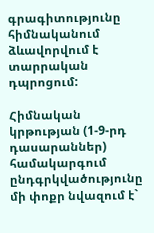գրագիտությունը հիմնականում ձևավորվում է տարրական դպրոցում:

Հիմնական կրթության (1-9-րդ դասարաններ) համակարգում ընդգրկվածությունը մի փոքր նվազում է`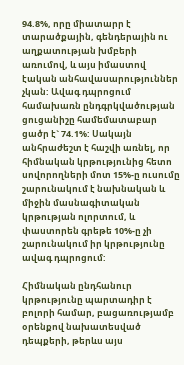94.8%, որը միատարր է տարածքային, գենդերային ու աղքատության խմբերի առումով, և այս իմաստով էական անհավասարություններ չկան: Ավագ դպրոցում համախառն ընդգրկվածության ցուցանիշը համեմատաբար ցածր է` 74.1%: Սակայն անհրաժեշտ է հաշվի առնել, որ հիմնական կրթությունից հետո սովորողների մոտ 15%-ը ուսումը շարունակում է նախնական և միջին մասնագիտական կրթության ոլորտում, և փաստորեն գրեթե 10%-ը չի շարունակում իր կրթությունը ավագ դպրոցում:

Հիմնական ընդհանուր կրթությունը պարտադիր է բոլորի համար, բացառությամբ օրենքով նախատեսված դեպքերի, թերևս այս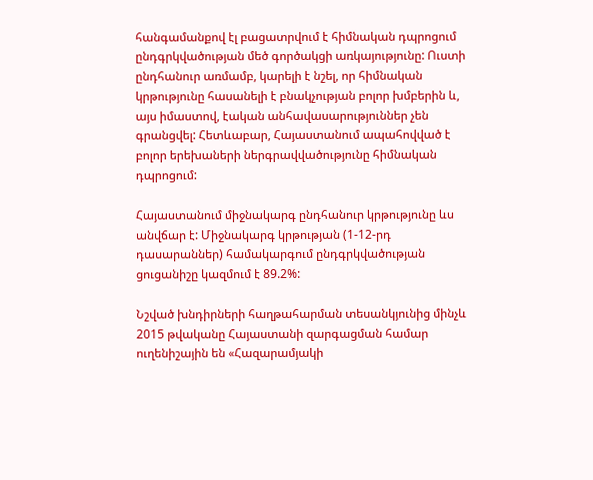հանգամանքով էլ բացատրվում է հիմնական դպրոցում ընդգրկվածության մեծ գործակցի առկայությունը: Ուստի ընդհանուր առմամբ, կարելի է նշել, որ հիմնական կրթությունը հասանելի է բնակչության բոլոր խմբերին և, այս իմաստով, էական անհավասարություններ չեն գրանցվել: Հետևաբար, Հայաստանում ապահովված է բոլոր երեխաների ներգրավվածությունը հիմնական դպրոցում:

Հայաստանում միջնակարգ ընդհանուր կրթությունը ևս անվճար է: Միջնակարգ կրթության (1-12-րդ դասարաններ) համակարգում ընդգրկվածության ցուցանիշը կազմում է 89.2%:

Նշված խնդիրների հաղթահարման տեսանկյունից մինչև 2015 թվականը Հայաստանի զարգացման համար ուղենիշային են «Հազարամյակի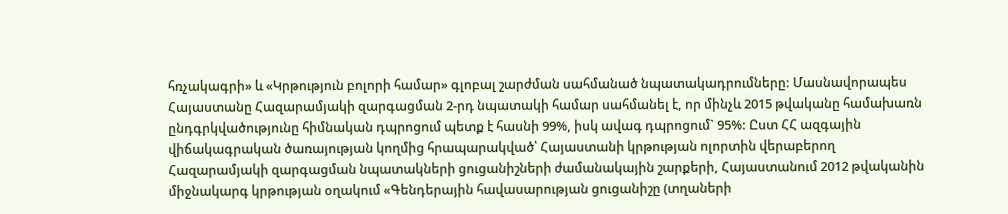հռչակագրի» և «Կրթություն բոլորի համար» գլոբալ շարժման սահմանած նպատակադրումները: Մասնավորապես Հայաստանը Հազարամյակի զարգացման 2-րդ նպատակի համար սահմանել է, որ մինչև 2015 թվականը համախառն ընդգրկվածությունը հիմնական դպրոցում պետք է հասնի 99%, իսկ ավագ դպրոցում` 95%: Ըստ ՀՀ ազգային վիճակագրական ծառայության կողմից հրապարակված՝ Հայաստանի կրթության ոլորտին վերաբերող Հազարամյակի զարգացման նպատակների ցուցանիշների ժամանակային շարքերի, Հայաստանում 2012 թվականին միջնակարգ կրթության օղակում «Գենդերային հավասարության ցուցանիշը (տղաների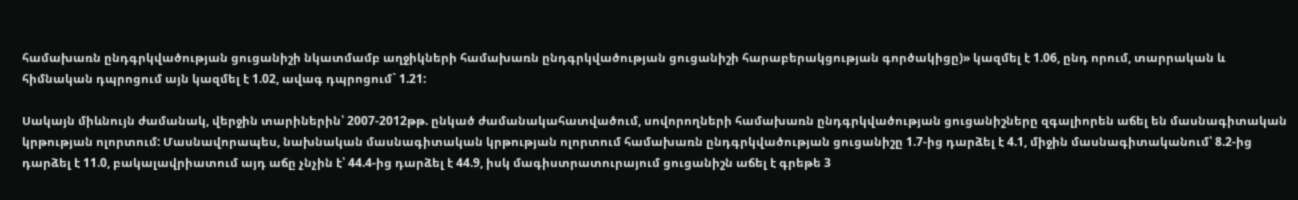համախառն ընդգրկվածության ցուցանիշի նկատմամբ աղջիկների համախառն ընդգրկվածության ցուցանիշի հարաբերակցության գործակիցը)» կազմել է 1.06, ընդ որում, տարրական և հիմնական դպրոցում այն կազմել է 1.02, ավագ դպրոցում` 1.21:

Սակայն միևնույն ժամանակ, վերջին տարիներին՝ 2007-2012թթ. ընկած ժամանակահատվածում, սովորողների համախառն ընդգրկվածության ցուցանիշները զգալիորեն աճել են մասնագիտական կրթության ոլորտում: Մասնավորապես, նախնական մասնագիտական կրթության ոլորտում համախառն ընդգրկվածության ցուցանիշը 1.7-ից դարձել է 4.1, միջին մասնագիտականում՝ 8.2-ից դարձել է 11.0, բակալավրիատում այդ աճը չնչին է՝ 44.4-ից դարձել է 44.9, իսկ մագիստրատուրայում ցուցանիշն աճել է գրեթե 3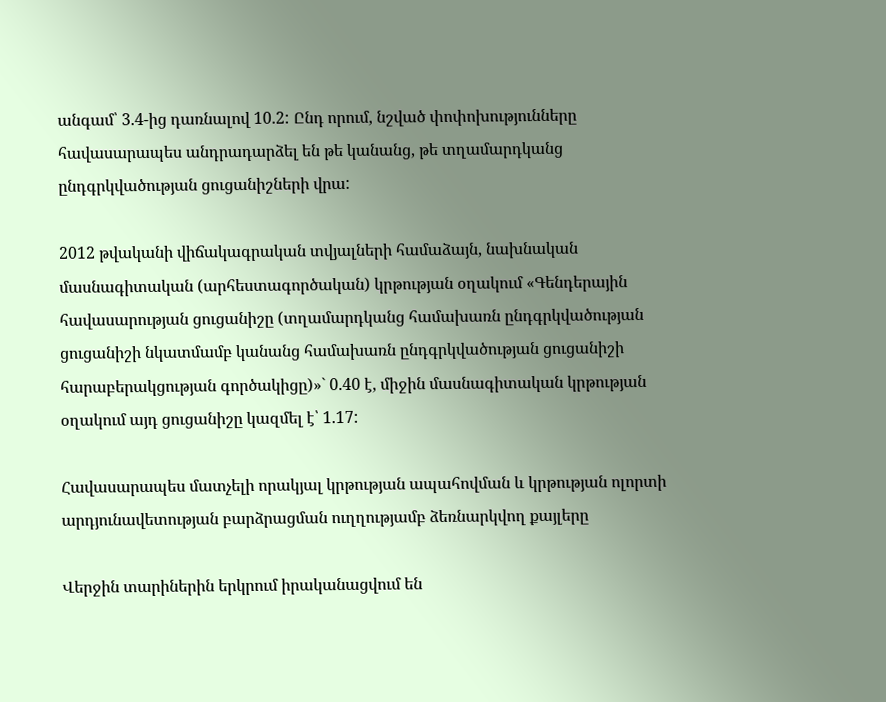անգամ՝ 3.4-ից դառնալով 10.2: Ընդ որում, նշված փոփոխությունները հավասարապես անդրադարձել են թե կանանց, թե տղամարդկանց ընդգրկվածության ցուցանիշների վրա:

2012 թվականի վիճակագրական տվյալների համաձայն, նախնական մասնագիտական (արհեստագործական) կրթության օղակում «Գենդերային հավասարության ցուցանիշը (տղամարդկանց համախառն ընդգրկվածության ցուցանիշի նկատմամբ կանանց համախառն ընդգրկվածության ցուցանիշի հարաբերակցության գործակիցը)»` 0.40 է, միջին մասնագիտական կրթության օղակում այդ ցուցանիշը կազմել է՝ 1.17:

Հավասարապես մատչելի որակյալ կրթության ապահովման և կրթության ոլորտի արդյունավետության բարձրացման ուղղությամբ ձեռնարկվող քայլերը

Վերջին տարիներին երկրում իրականացվում են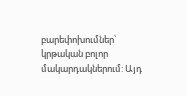բարեփոխումներ՝ կրթական բոլոր մակարդակներում: Այդ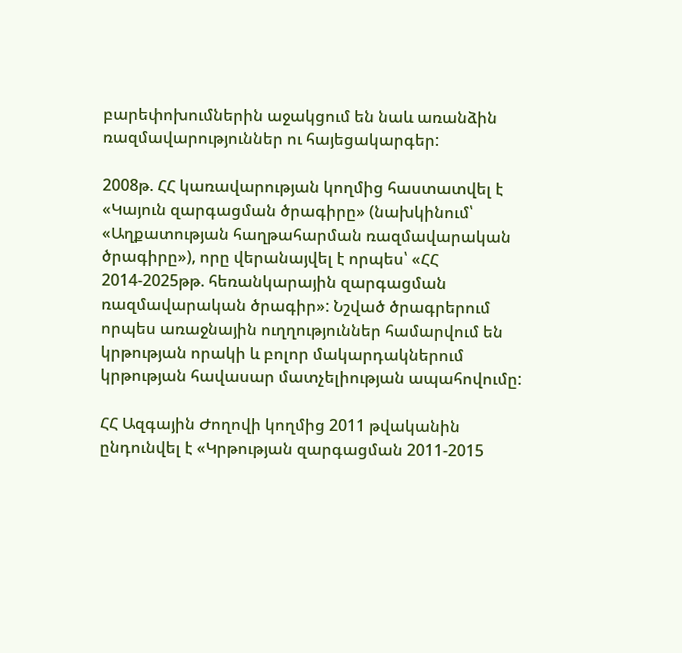բարեփոխումներին աջակցում են նաև առանձին ռազմավարություններ ու հայեցակարգեր:

2008թ. ՀՀ կառավարության կողմից հաստատվել է «Կայուն զարգացման ծրագիրը» (նախկինում՝ «Աղքատության հաղթահարման ռազմավարական ծրագիրը»), որը վերանայվել է որպես՝ «ՀՀ 2014-2025թթ. հեռանկարային զարգացման ռազմավարական ծրագիր»: Նշված ծրագրերում որպես առաջնային ուղղություններ համարվում են կրթության որակի և բոլոր մակարդակներում կրթության հավասար մատչելիության ապահովումը:

ՀՀ Ազգային Ժողովի կողմից 2011 թվականին ընդունվել է «Կրթության զարգացման 2011-2015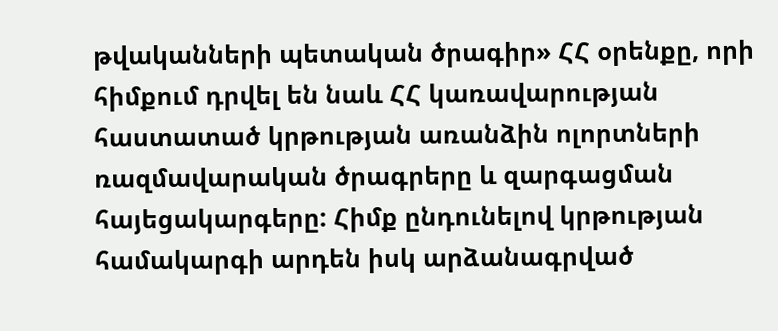թվականների պետական ծրագիր» ՀՀ օրենքը, որի հիմքում դրվել են նաև ՀՀ կառավարության հաստատած կրթության առանձին ոլորտների ռազմավարական ծրագրերը և զարգացման հայեցակարգերը: Հիմք ընդունելով կրթության համակարգի արդեն իսկ արձանագրված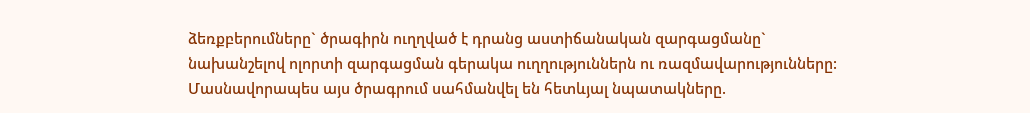ձեռքբերումները` ծրագիրն ուղղված է դրանց աստիճանական զարգացմանը` նախանշելով ոլորտի զարգացման գերակա ուղղություններն ու ռազմավարությունները: Մասնավորապես այս ծրագրում սահմանվել են հետևյալ նպատակները.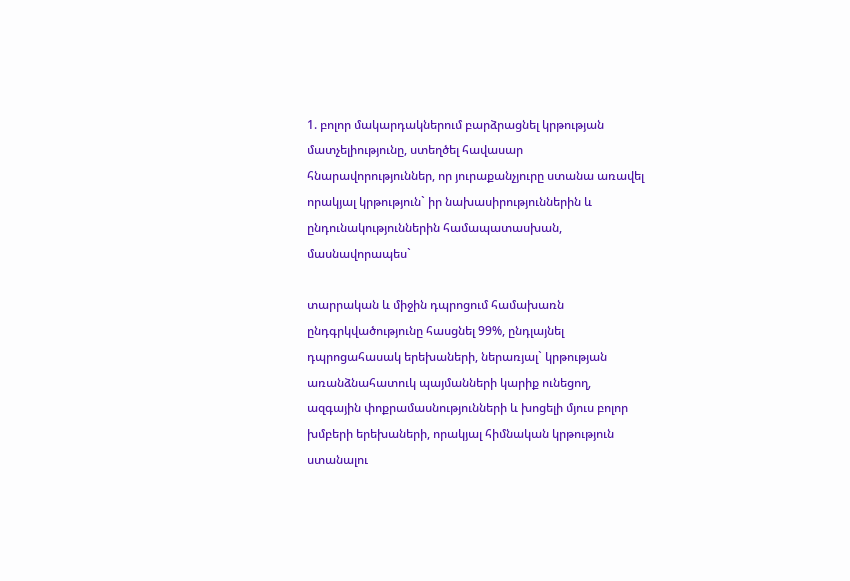1. բոլոր մակարդակներում բարձրացնել կրթության մատչելիությունը, ստեղծել հավասար հնարավորություններ, որ յուրաքանչյուրը ստանա առավել որակյալ կրթություն` իր նախասիրություններին և ընդունակություններին համապատասխան, մասնավորապես`

տարրական և միջին դպրոցում համախառն ընդգրկվածությունը հասցնել 99%, ընդլայնել դպրոցահասակ երեխաների, ներառյալ` կրթության առանձնահատուկ պայմանների կարիք ունեցող, ազգային փոքրամասնությունների և խոցելի մյուս բոլոր խմբերի երեխաների, որակյալ հիմնական կրթություն ստանալու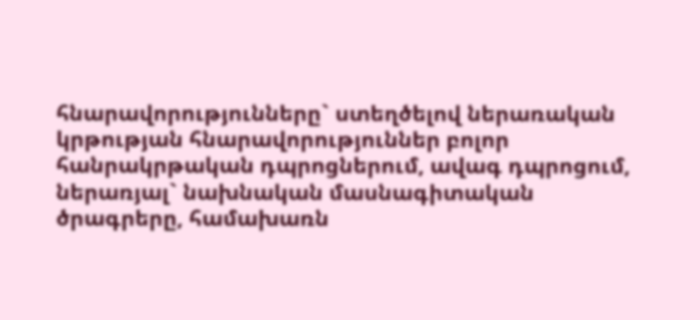հնարավորությունները` ստեղծելով ներառական կրթության հնարավորություններ բոլոր հանրակրթական դպրոցներում, ավագ դպրոցում, ներառյալ` նախնական մասնագիտական ծրագրերը, համախառն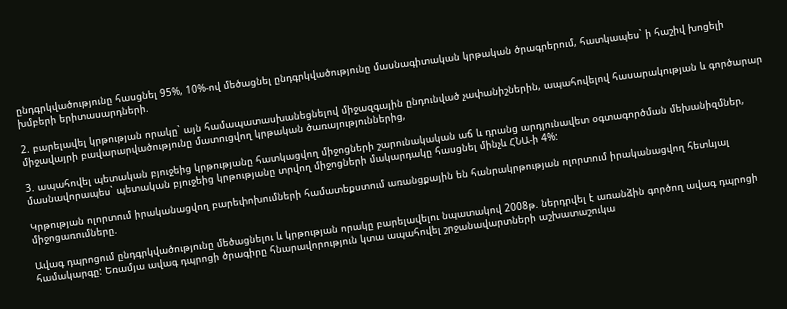ընդգրկվածությունը հասցնել 95%, 10%-ով մեծացնել ընդգրկվածությունը մասնագիտական կրթական ծրագրերում, հատկապես` ի հաշիվ խոցելի խմբերի երիտասարդների.

2. բարելավել կրթության որակը` այն համապատասխանեցնելով միջազգային ընդունված չափանիշներին, ապահովելով հասարակության և գործարար միջավայրի բավարարվածությունը մատուցվող կրթական ծառայություններից,

3. ապահովել պետական բյուջեից կրթությանը հատկացվող միջոցների շարունակական աճ և դրանց արդյունավետ օգտագործման մեխանիզմներ, մասնավորապես` պետական բյուջեից կրթությանը տրվող միջոցների մակարդակը հասցնել մինչև ՀՆԱ-ի 4%:

Կրթության ոլորտում իրականացվող բարեփոխումների համատեքստում առանցքային են հանրակրթության ոլորտում իրականացվող հետևյալ միջոցառումները.

Ավագ դպրոցում ընդգրկվածությունը մեծացնելու և կրթության որակը բարելավելու նպատակով 2008թ. ներդրվել է առանձին գործող ավագ դպրոցի համակարգը: Եռամյա ավագ դպրոցի ծրագիրը հնարավորություն կտա ապահովել շրջանավարտների աշխատաշուկա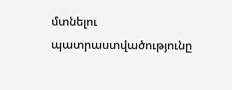մտնելու պատրաստվածությունը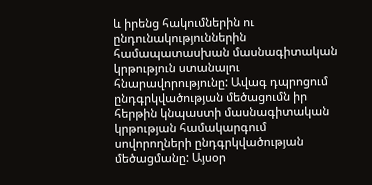և իրենց հակումներին ու ընդունակություններին համապատասխան մասնագիտական կրթություն ստանալու հնարավորությունը: Ավագ դպրոցում ընդգրկվածության մեծացումն իր հերթին կնպաստի մասնագիտական կրթության համակարգում սովորողների ընդգրկվածության մեծացմանը: Այսօր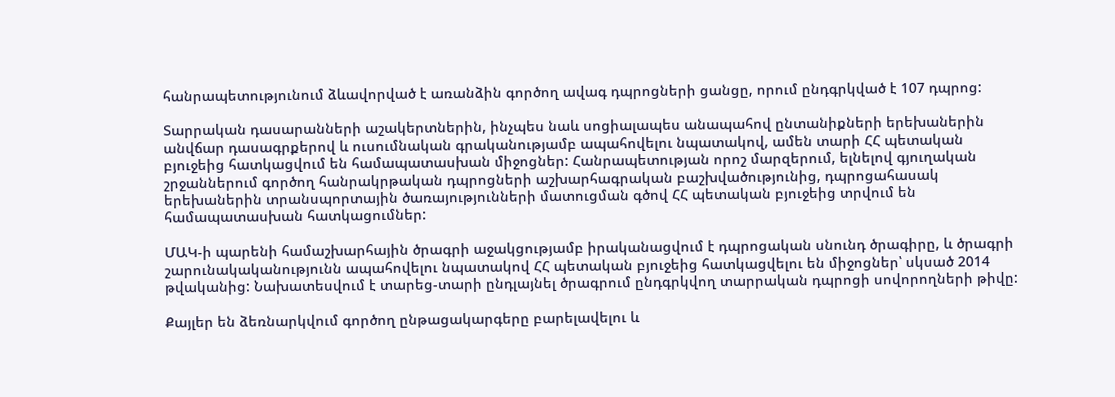հանրապետությունում ձևավորված է առանձին գործող ավագ դպրոցների ցանցը, որում ընդգրկված է 107 դպրոց:

Տարրական դասարանների աշակերտներին, ինչպես նաև սոցիալապես անապահով ընտանիքների երեխաներին անվճար դասագրքերով և ուսումնական գրականությամբ ապահովելու նպատակով, ամեն տարի ՀՀ պետական բյուջեից հատկացվում են համապատասխան միջոցներ: Հանրապետության որոշ մարզերում, ելնելով գյուղական շրջաններում գործող հանրակրթական դպրոցների աշխարհագրական բաշխվածությունից, դպրոցահասակ երեխաներին տրանսպորտային ծառայությունների մատուցման գծով ՀՀ պետական բյուջեից տրվում են համապատասխան հատկացումներ:

ՄԱԿ-ի պարենի համաշխարհային ծրագրի աջակցությամբ իրականացվում է դպրոցական սնունդ ծրագիրը, և ծրագրի շարունակականությունն ապահովելու նպատակով ՀՀ պետական բյուջեից հատկացվելու են միջոցներ՝ սկսած 2014 թվականից: Նախատեսվում է տարեց-տարի ընդլայնել ծրագրում ընդգրկվող տարրական դպրոցի սովորողների թիվը:

Քայլեր են ձեռնարկվում գործող ընթացակարգերը բարելավելու և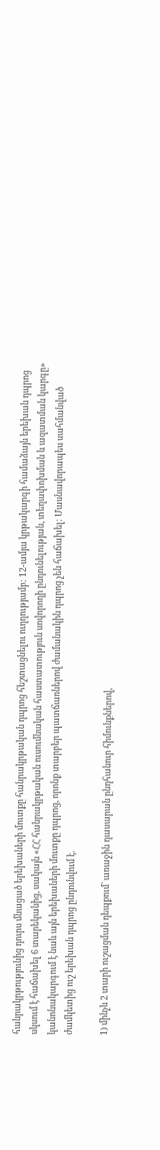հանրակրթությունից դուրս մնացած երեխաների մուտքը հանրակրթական դպրոց հեշտացնելու ուղղությամբ: 12-ամյա կրթակարգի համաձայն երեխան դպրոց սկսում է հաճախել 6 տարեկանից, սակայն «ՀՀ հանրակրթական ուսումնական հաստատություն սովորողի ընդունելության, տեղափոխման և ազատման կարգը» կանոնակարգում է նաև այն երեխաների մուտքը դպրոց, որոնք տարբեր պատճառներով ժամանակին դպրոց չեն հաճախել: Մասնավորապես սահմանված ժամկետից ուշ երեխան դպրոց ընդունվում է.

1) մինչև 2 տարի ուշացման դեպքում` առաջին դասարան ընդհանուր հիմունքներով,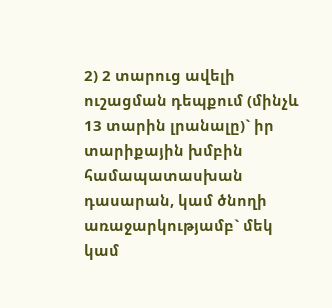2) 2 տարուց ավելի ուշացման դեպքում (մինչև 13 տարին լրանալը)` իր տարիքային խմբին համապատասխան դասարան, կամ ծնողի առաջարկությամբ` մեկ կամ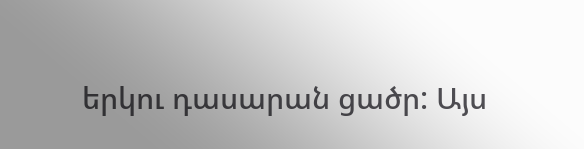երկու դասարան ցածր: Այս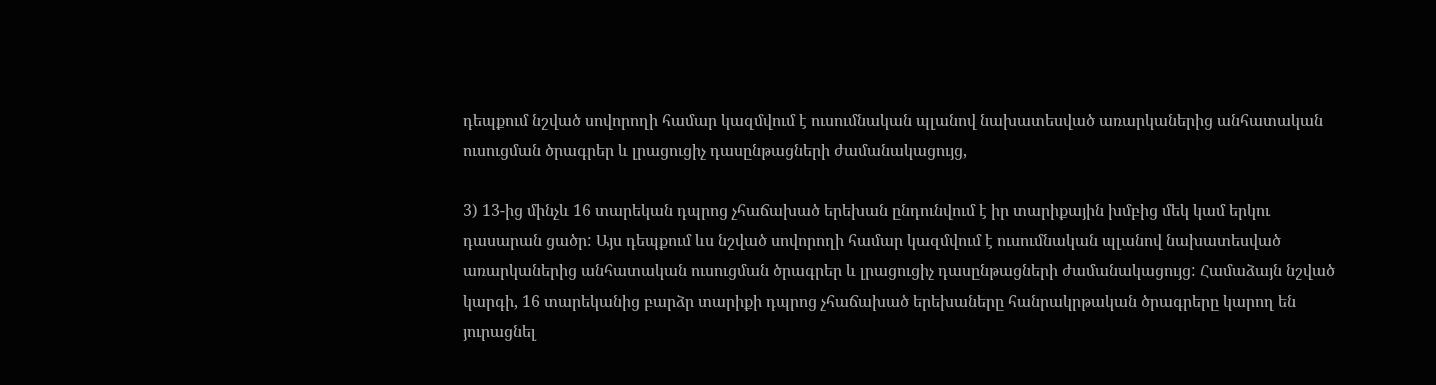դեպքում նշված սովորողի համար կազմվում է ուսումնական պլանով նախատեսված առարկաներից անհատական ուսուցման ծրագրեր և լրացուցիչ դասընթացների ժամանակացույց,

3) 13-ից մինչև 16 տարեկան դպրոց չհաճախած երեխան ընդունվում է իր տարիքային խմբից մեկ կամ երկու դասարան ցածր: Այս դեպքում ևս նշված սովորողի համար կազմվում է ուսումնական պլանով նախատեսված առարկաներից անհատական ուսուցման ծրագրեր և լրացուցիչ դասընթացների ժամանակացույց: Համաձայն նշված կարգի, 16 տարեկանից բարձր տարիքի դպրոց չհաճախած երեխաները հանրակրթական ծրագրերը կարող են յուրացնել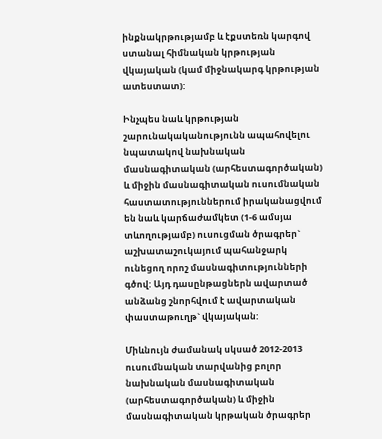ինքնակրթությամբ և էքստեռն կարգով ստանալ հիմնական կրթության վկայական (կամ միջնակարգ կրթության ատեստատ):

Ինչպես նաև կրթության շարունակականությունն ապահովելու նպատակով նախնական մասնագիտական (արհեստագործական) և միջին մասնագիտական ուսումնական հաստատություններում իրականացվում են նաև կարճաժամկետ (1-6 ամսյա տևողությամբ) ուսուցման ծրագրեր` աշխատաշուկայում պահանջարկ ունեցող որոշ մասնագիտությունների գծով: Այդ դասընթացներն ավարտած անձանց շնորհվում է ավարտական փաստաթուղթ` վկայական:

Միևնույն ժամանակ սկսած 2012-2013 ուսումնական տարվանից բոլոր նախնական մասնագիտական (արհեստագործական) և միջին մասնագիտական կրթական ծրագրեր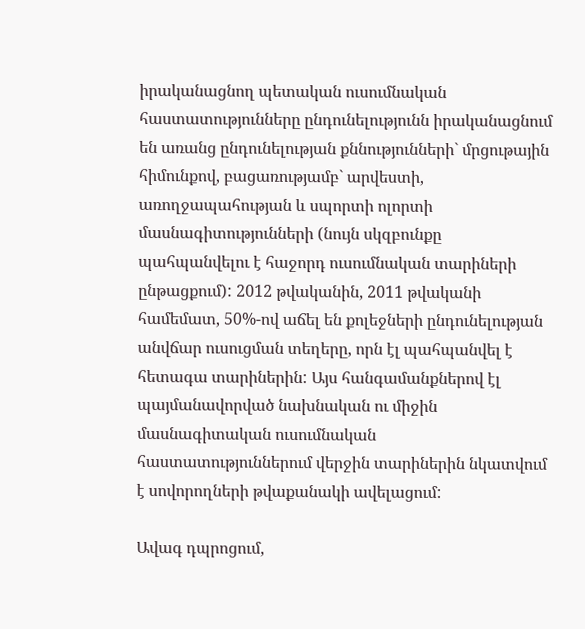իրականացնող պետական ուսումնական հաստատությունները ընդունելությունն իրականացնում են առանց ընդունելության քննությունների` մրցութային հիմունքով, բացառությամբ` արվեստի, առողջապահության և սպորտի ոլորտի մասնագիտությունների (նույն սկզբունքը պահպանվելու է հաջորդ ուսումնական տարիների ընթացքում): 2012 թվականին, 2011 թվականի համեմատ, 50%-ով աճել են քոլեջների ընդունելության անվճար ուսուցման տեղերը, որն էլ պահպանվել է հետագա տարիներին: Այս հանգամանքներով էլ պայմանավորված նախնական ու միջին մասնագիտական ուսումնական հաստատություններում վերջին տարիներին նկատվում է սովորողների թվաքանակի ավելացում:

Ավագ դպրոցում,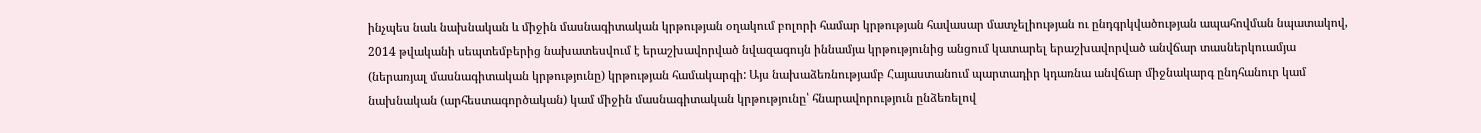ինչպես նաև նախնական և միջին մասնագիտական կրթության օղակում բոլորի համար կրթության հավասար մատչելիության ու ընդգրկվածության ապահովման նպատակով, 2014 թվականի սեպտեմբերից նախատեսվում է երաշխավորված նվազագույն իննամյա կրթությունից անցում կատարել երաշխավորված անվճար տասներկուամյա (ներառյալ մասնագիտական կրթությունը) կրթության համակարգի: Այս նախաձեռնությամբ Հայաստանում պարտադիր կդառնա անվճար միջնակարգ ընդհանուր կամ նախնական (արհեստագործական) կամ միջին մասնագիտական կրթությունը՝ հնարավորություն ընձեռելով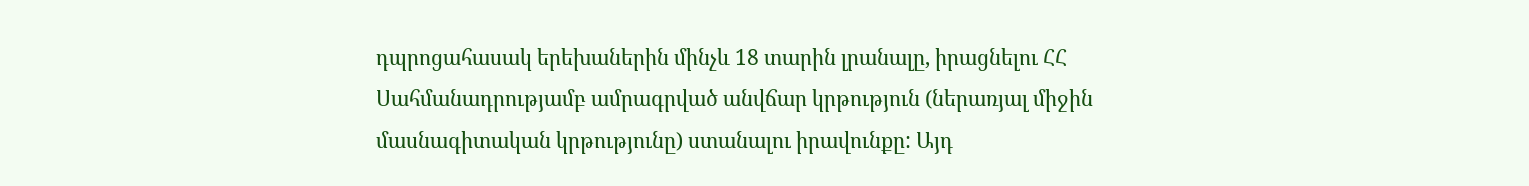դպրոցահասակ երեխաներին մինչև 18 տարին լրանալը, իրացնելու ՀՀ Սահմանադրությամբ ամրագրված անվճար կրթություն (ներառյալ միջին մասնագիտական կրթությունը) ստանալու իրավունքը: Այդ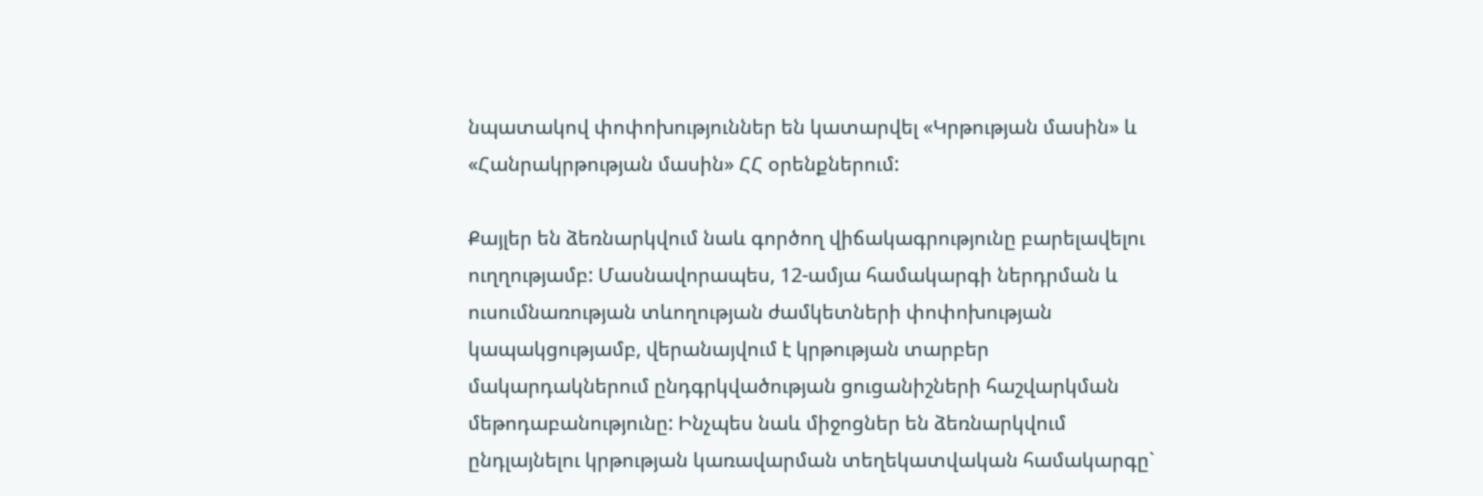նպատակով փոփոխություններ են կատարվել «Կրթության մասին» և «Հանրակրթության մասին» ՀՀ օրենքներում:

Քայլեր են ձեռնարկվում նաև գործող վիճակագրությունը բարելավելու ուղղությամբ: Մասնավորապես, 12-ամյա համակարգի ներդրման և ուսումնառության տևողության ժամկետների փոփոխության կապակցությամբ, վերանայվում է կրթության տարբեր մակարդակներում ընդգրկվածության ցուցանիշների հաշվարկման մեթոդաբանությունը: Ինչպես նաև միջոցներ են ձեռնարկվում ընդլայնելու կրթության կառավարման տեղեկատվական համակարգը`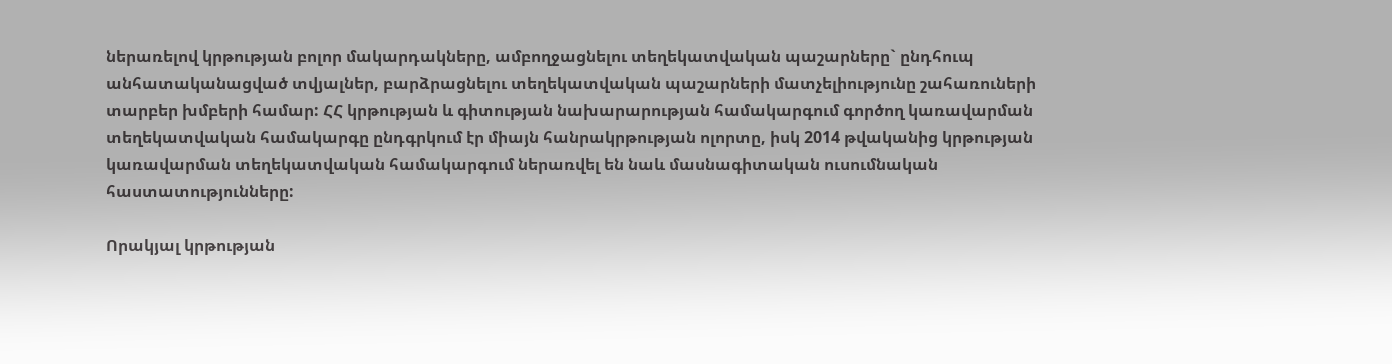ներառելով կրթության բոլոր մակարդակները, ամբողջացնելու տեղեկատվական պաշարները` ընդհուպ անհատականացված տվյալներ, բարձրացնելու տեղեկատվական պաշարների մատչելիությունը շահառուների տարբեր խմբերի համար: ՀՀ կրթության և գիտության նախարարության համակարգում գործող կառավարման տեղեկատվական համակարգը ընդգրկում էր միայն հանրակրթության ոլորտը, իսկ 2014 թվականից կրթության կառավարման տեղեկատվական համակարգում ներառվել են նաև մասնագիտական ուսումնական հաստատությունները:

Որակյալ կրթության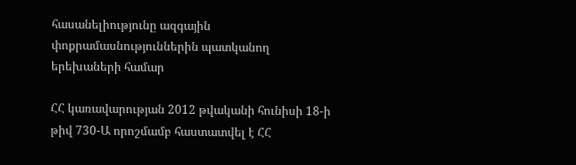հասանելիությունը ազգային փոքրամասնություններին պատկանող երեխաների համար

ՀՀ կառավարության 2012 թվականի հունիսի 18-ի թիվ 730-Ա որոշմամբ հաստատվել է ՀՀ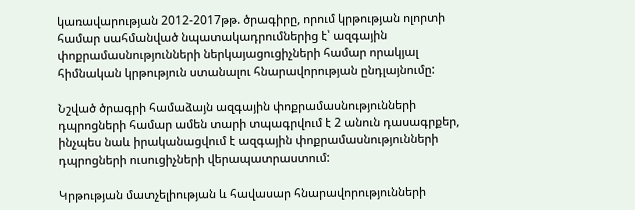կառավարության 2012-2017թթ. ծրագիրը, որում կրթության ոլորտի համար սահմանված նպատակադրումներից է՝ ազգային փոքրամասնությունների ներկայացուցիչների համար որակյալ հիմնական կրթություն ստանալու հնարավորության ընդլայնումը:

Նշված ծրագրի համաձայն ազգային փոքրամասնությունների դպրոցների համար ամեն տարի տպագրվում է 2 անուն դասագրքեր, ինչպես նաև իրականացվում է ազգային փոքրամասնությունների դպրոցների ուսուցիչների վերապատրաստում:

Կրթության մատչելիության և հավասար հնարավորությունների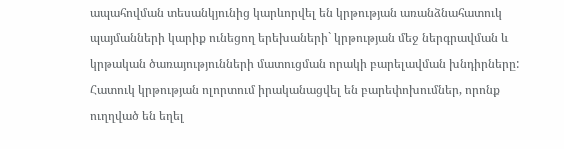ապահովման տեսանկյունից կարևորվել են կրթության առանձնահատուկ պայմանների կարիք ունեցող երեխաների` կրթության մեջ ներգրավման և կրթական ծառայությունների մատուցման որակի բարելավման խնդիրները: Հատուկ կրթության ոլորտում իրականացվել են բարեփոխումներ, որոնք ուղղված են եղել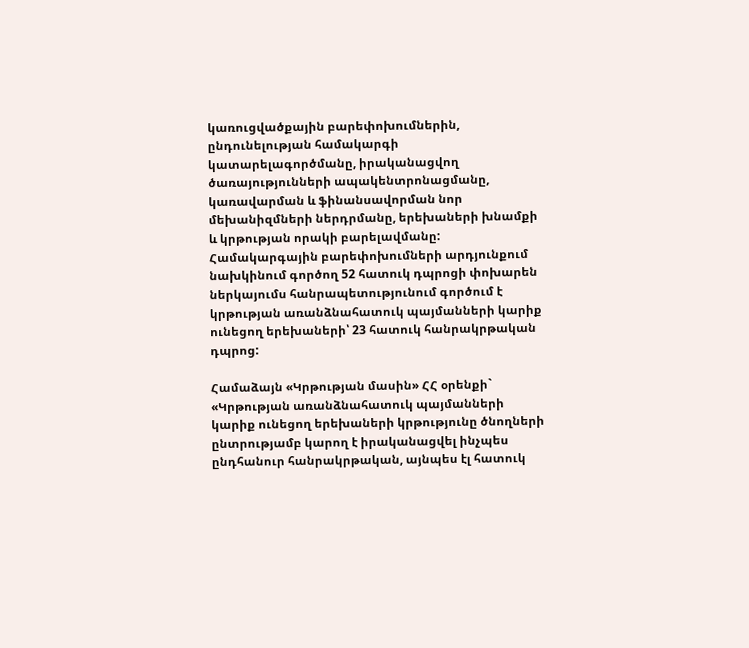կառուցվածքային բարեփոխումներին, ընդունելության համակարգի կատարելագործմանը, իրականացվող ծառայությունների ապակենտրոնացմանը, կառավարման և ֆինանսավորման նոր մեխանիզմների ներդրմանը, երեխաների խնամքի և կրթության որակի բարելավմանը: Համակարգային բարեփոխումների արդյունքում նախկինում գործող 52 հատուկ դպրոցի փոխարեն ներկայումս հանրապետությունում գործում է կրթության առանձնահատուկ պայմանների կարիք ունեցող երեխաների՝ 23 հատուկ հանրակրթական դպրոց:

Համաձայն «Կրթության մասին» ՀՀ օրենքի` «Կրթության առանձնահատուկ պայմանների կարիք ունեցող երեխաների կրթությունը ծնողների ընտրությամբ կարող է իրականացվել ինչպես ընդհանուր հանրակրթական, այնպես էլ հատուկ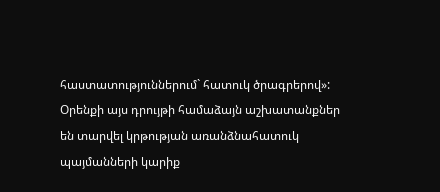հաստատություններում` հատուկ ծրագրերով»: Օրենքի այս դրույթի համաձայն աշխատանքներ են տարվել կրթության առանձնահատուկ պայմանների կարիք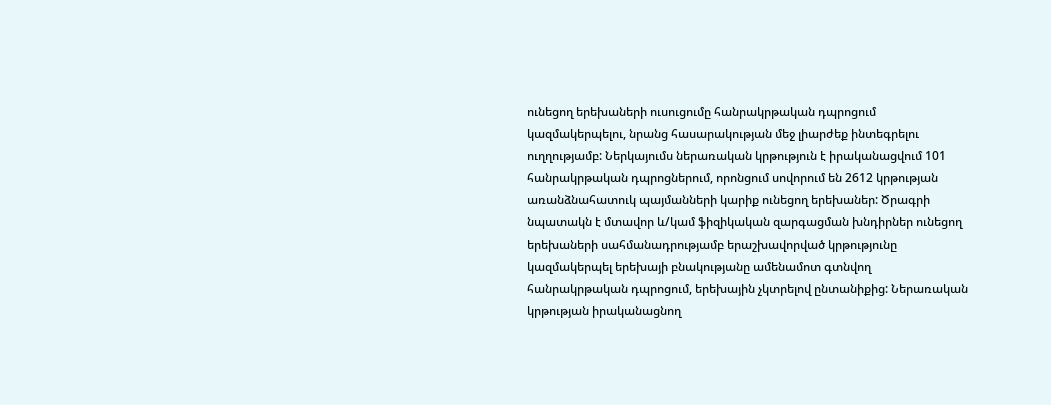ունեցող երեխաների ուսուցումը հանրակրթական դպրոցում կազմակերպելու, նրանց հասարակության մեջ լիարժեք ինտեգրելու ուղղությամբ: Ներկայումս ներառական կրթություն է իրականացվում 101 հանրակրթական դպրոցներում, որոնցում սովորում են 2612 կրթության առանձնահատուկ պայմանների կարիք ունեցող երեխաներ: Ծրագրի նպատակն է մտավոր և/կամ ֆիզիկական զարգացման խնդիրներ ունեցող երեխաների սահմանադրությամբ երաշխավորված կրթությունը կազմակերպել երեխայի բնակությանը ամենամոտ գտնվող հանրակրթական դպրոցում, երեխային չկտրելով ընտանիքից: Ներառական կրթության իրականացնող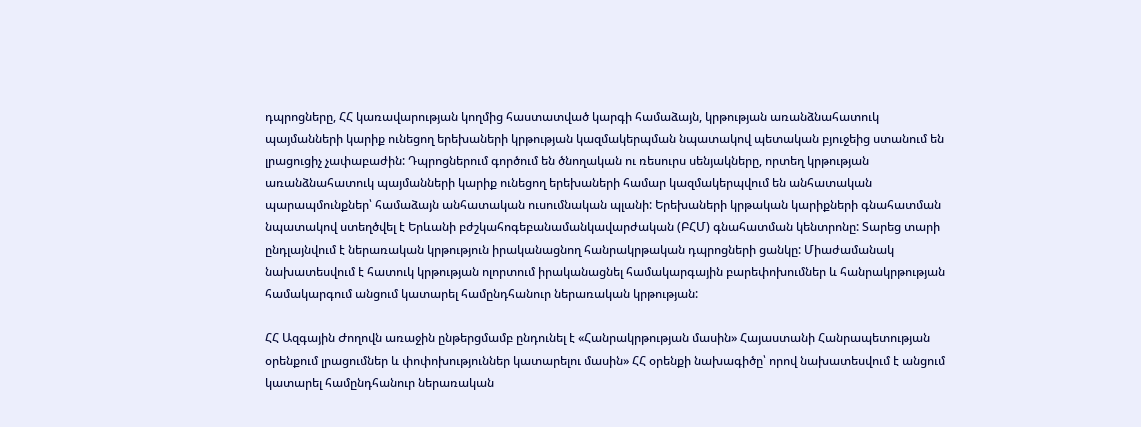դպրոցները, ՀՀ կառավարության կողմից հաստատված կարգի համաձայն, կրթության առանձնահատուկ պայմանների կարիք ունեցող երեխաների կրթության կազմակերպման նպատակով պետական բյուջեից ստանում են լրացուցիչ չափաբաժին: Դպրոցներում գործում են ծնողական ու ռեսուրս սենյակները, որտեղ կրթության առանձնահատուկ պայմանների կարիք ունեցող երեխաների համար կազմակերպվում են անհատական պարապմունքներ՝ համաձայն անհատական ուսումնական պլանի: Երեխաների կրթական կարիքների գնահատման նպատակով ստեղծվել է Երևանի բժշկահոգեբանամանկավարժական (ԲՀՄ) գնահատման կենտրոնը: Տարեց տարի ընդլայնվում է ներառական կրթություն իրականացնող հանրակրթական դպրոցների ցանկը: Միաժամանակ նախատեսվում է հատուկ կրթության ոլորտում իրականացնել համակարգային բարեփոխումներ և հանրակրթության համակարգում անցում կատարել համընդհանուր ներառական կրթության:

ՀՀ Ազգային Ժողովն առաջին ընթերցմամբ ընդունել է «Հանրակրթության մասին» Հայաստանի Հանրապետության օրենքում լրացումներ և փոփոխություններ կատարելու մասին» ՀՀ օրենքի նախագիծը՝ որով նախատեսվում է անցում կատարել համընդհանուր ներառական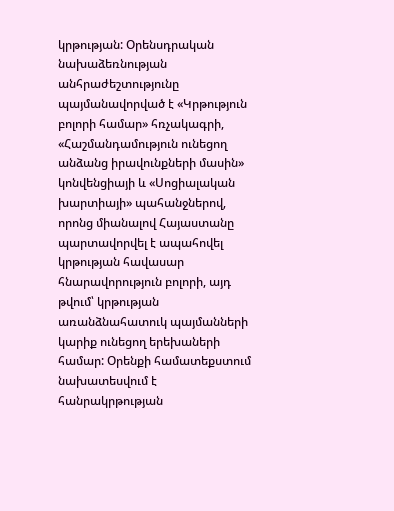կրթության: Օրենսդրական նախաձեռնության անհրաժեշտությունը պայմանավորված է «Կրթություն բոլորի համար» հռչակագրի, «Հաշմանդամություն ունեցող անձանց իրավունքների մասին» կոնվենցիայի և «Սոցիալական խարտիայի» պահանջներով, որոնց միանալով Հայաստանը պարտավորվել է ապահովել կրթության հավասար հնարավորություն բոլորի, այդ թվում՝ կրթության առանձնահատուկ պայմանների կարիք ունեցող երեխաների համար: Օրենքի համատեքստում նախատեսվում է հանրակրթության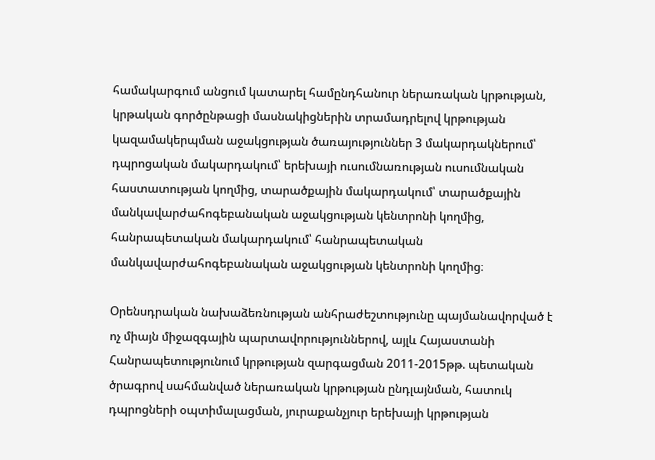համակարգում անցում կատարել համընդհանուր ներառական կրթության, կրթական գործընթացի մասնակիցներին տրամադրելով կրթության կազամակերպման աջակցության ծառայություններ 3 մակարդակներում՝ դպրոցական մակարդակում՝ երեխայի ուսումնառության ուսումնական հաստատության կողմից, տարածքային մակարդակում՝ տարածքային մանկավարժահոգեբանական աջակցության կենտրոնի կողմից, հանրապետական մակարդակում՝ հանրապետական մանկավարժահոգեբանական աջակցության կենտրոնի կողմից։

Օրենսդրական նախաձեռնության անհրաժեշտությունը պայմանավորված է ոչ միայն միջազգային պարտավորություններով, այլև Հայաստանի Հանրապետությունում կրթության զարգացման 2011-2015թթ. պետական ծրագրով սահմանված ներառական կրթության ընդլայնման, հատուկ դպրոցների օպտիմալացման, յուրաքանչյուր երեխայի կրթության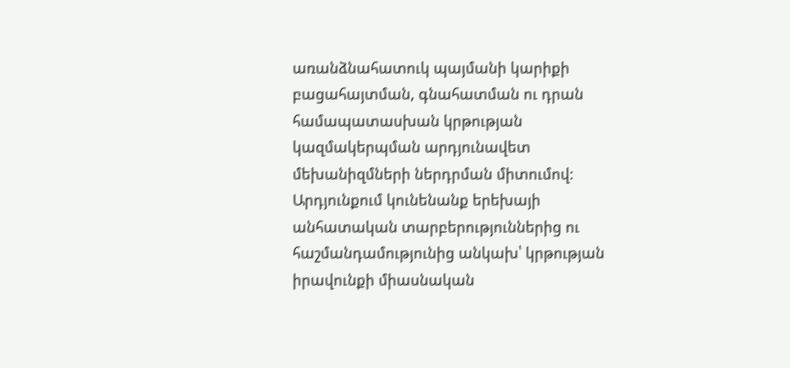առանձնահատուկ պայմանի կարիքի բացահայտման, գնահատման ու դրան համապատասխան կրթության կազմակերպման արդյունավետ մեխանիզմների ներդրման միտումով: Արդյունքում կունենանք երեխայի անհատական տարբերություններից ու հաշմանդամությունից անկախ՝ կրթության իրավունքի միասնական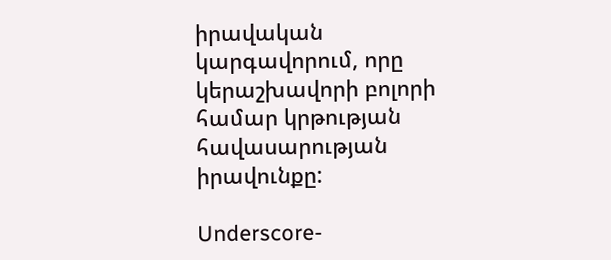իրավական կարգավորում, որը կերաշխավորի բոլորի համար կրթության հավասարության իրավունքը:

Underscore-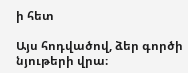ի հետ

Այս հոդվածով, ձեր գործի նյութերի վրա։